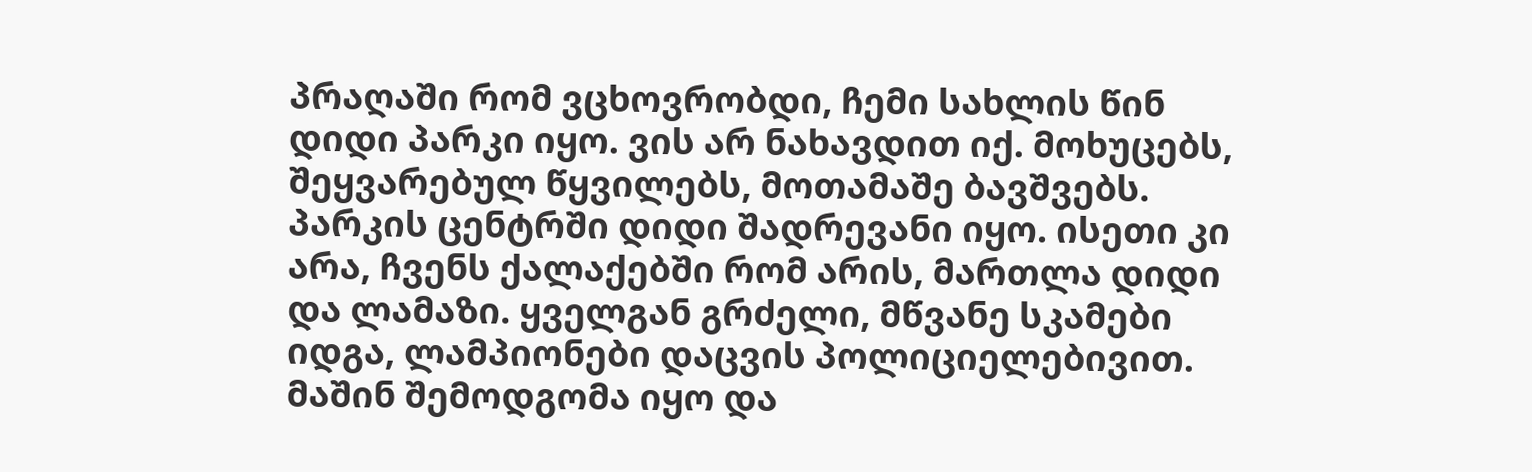პრაღაში რომ ვცხოვრობდი, ჩემი სახლის წინ დიდი პარკი იყო. ვის არ ნახავდით იქ. მოხუცებს, შეყვარებულ წყვილებს, მოთამაშე ბავშვებს. პარკის ცენტრში დიდი შადრევანი იყო. ისეთი კი არა, ჩვენს ქალაქებში რომ არის, მართლა დიდი და ლამაზი. ყველგან გრძელი, მწვანე სკამები იდგა, ლამპიონები დაცვის პოლიციელებივით. მაშინ შემოდგომა იყო და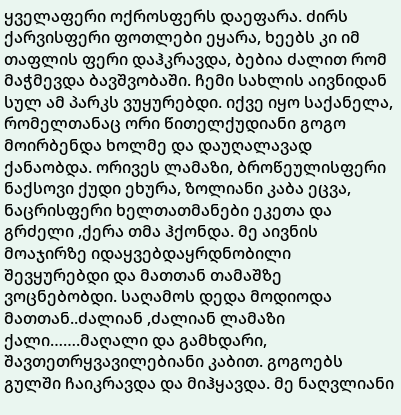ყველაფერი ოქროსფერს დაეფარა. ძირს ქარვისფერი ფოთლები ეყარა, ხეებს კი იმ თაფლის ფერი დაჰკრავდა, ბებია ძალით რომ მაჭმევდა ბავშვობაში. ჩემი სახლის აივნიდან სულ ამ პარკს ვუყურებდი. იქვე იყო საქანელა, რომელთანაც ორი წითელქუდიანი გოგო მოირბენდა ხოლმე და დაუღალავად ქანაობდა. ორივეს ლამაზი, ბროწეულისფერი ნაქსოვი ქუდი ეხურა, ზოლიანი კაბა ეცვა, ნაცრისფერი ხელთათმანები ეკეთა და გრძელი ,ქერა თმა ჰქონდა. მე აივნის მოაჯირზე იდაყვებდაყრდნობილი შევყურებდი და მათთან თამაშზე ვოცნებობდი. საღამოს დედა მოდიოდა მათთან..ძალიან ,ძალიან ლამაზი ქალი…….მაღალი და გამხდარი, შავთეთრყვავილებიანი კაბით. გოგოებს გულში ჩაიკრავდა და მიჰყავდა. მე ნაღვლიანი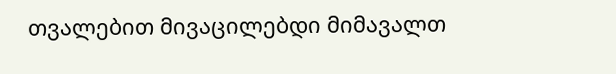თვალებით მივაცილებდი მიმავალთ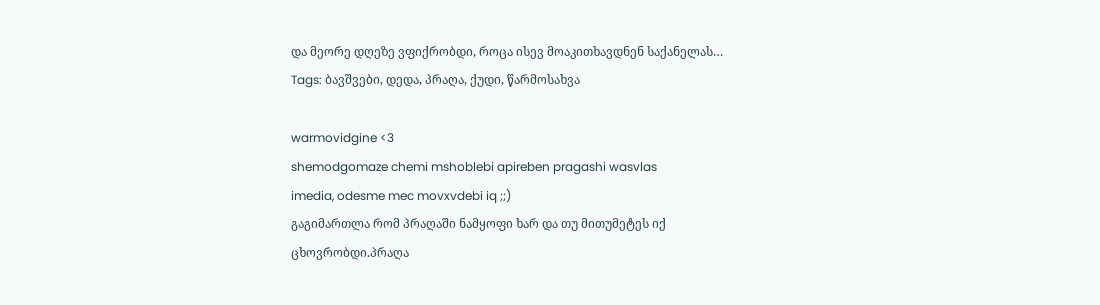და მეორე დღეზე ვფიქრობდი, როცა ისევ მოაკითხავდნენ საქანელას…
Tags: ბავშვები, დედა, პრაღა, ქუდი, წარმოსახვა

warmovidgine <3
shemodgomaze chemi mshoblebi apireben pragashi wasvlas
imedia, odesme mec movxvdebi iq ;;)
გაგიმართლა რომ პრაღაში ნამყოფი ხარ და თუ მითუმეტეს იქ ცხოვრობდი.პრაღა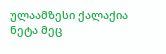ულაამზესი ქალაქია ნეტა მეც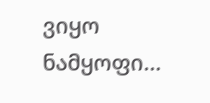ვიყო ნამყოფი…